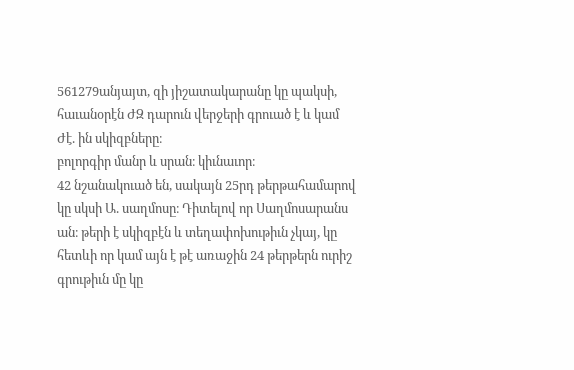561279անյայտ, զի յիշատակարանը կը պակսի, հաւանօրէն ԺԶ դարուն վերջերի գրուած է և կամ Ժէ. ին սկիզբները։
բոլորգիր մանր և սրան։ կիւնաւոր։
42 նշանակուած են, սակայն 25րդ թերթահամարով կը սկսի Ա. սաղմոսը։ Դիտելով որ Սաղմոսարանս ան։ թերի է սկիզբէն և տեղափոխութիւն չկայ, կը հետևի որ կամ այն է թէ առաջին 24 թերթերն ուրիշ գրութիւն մը կը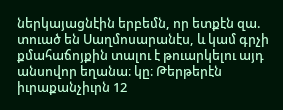ներկայացնէին երբեմն, որ ետքէն զա. տուած են Սաղմոսարանէս, և կամ գրչի քմահաճոյքին տալու է թուարկելու այդ անսովոր եղանա։ կը։ Թերթերէն իւրաքանչիւրն 12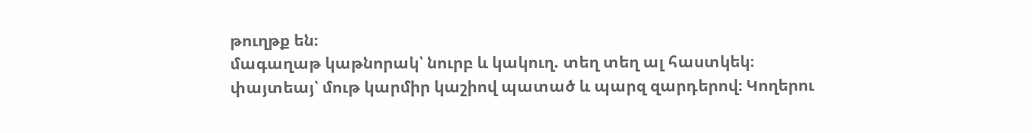թուղթք են։
մագաղաթ կաթնորակ՝ նուրբ և կակուղ. տեղ տեղ ալ հաստկեկ։
փայտեայ՝ մութ կարմիր կաշիով պատած և պարզ զարդերով։ Կողերու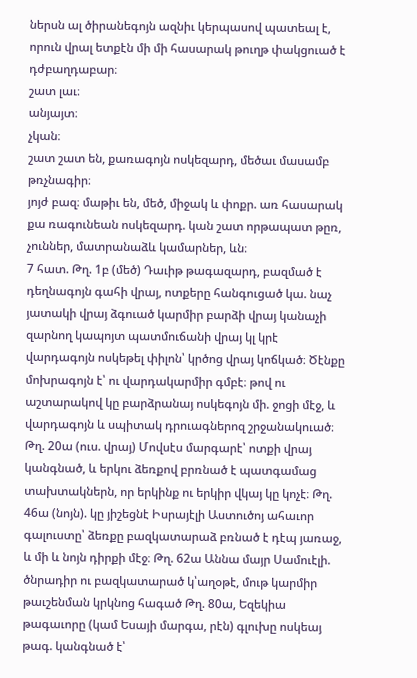ներսն ալ ծիրանեգոյն ազնիւ կերպասով պատեալ է, որուն վրալ ետքէն մի մի հասարակ թուղթ փակցուած է դժբաղդաբար։
շատ լաւ։
անյայտ։
չկան։
շատ շատ են, քառագոյն ոսկեզարդ, մեծաւ մասամբ թռչնագիր։
յոյժ բազ։ մաթիւ են, մեծ, միջակ և փոքր. առ հասարակ քա ռագունեան ոսկեզարդ. կան շատ որթապատ թըռ, չուններ, մատրանաձև կամարներ, ևն։
7 հատ. Թղ. 1բ (մեծ) Դաւիթ թագազարդ, բազմած է դեղնագոյն գահի վրայ, ոտքերը հանգուցած կա. նաչ յատակի վրայ ձգուած կարմիր բարձի վրայ կանաչի զարնող կապոյտ պատմուճանի վրայ կլ կրէ վարդագոյն ոսկեթել փիլոն՝ կրծոց վրայ կոճկած։ Ծէնքը մոխրագոյն է՝ ու վարդակարմիր գմբէ։ թով ու աշտարակով կը բարձրանայ ոսկեգոյն մի. ջոցի մէջ, և վարդագոյն և սպիտակ դրուագներոզ շրջանակուած։ Թղ. 20ա (ուս. վրայ) Մովսէս մարգարէ՝ ոտքի վրայ կանգնած, և երկու ձեռքով բրռնած է պատգամաց տախտակներն, որ երկինք ու երկիր վկայ կը կոչէ։ Թղ. 46ա (նոյն). կը յիշեցնէ Իսրայէլի Աստուծոյ ահաւոր գալուստը՝ ձեռքը բազկատարաձ բռնած է դէպ յառաջ, և մի և նոյն դիրքի մէջ։ Թղ. 62ա Աննա մայր Սամուէլի. ծնրադիր ու բազկատարած կ՝աղօթէ, մութ կարմիր թաւշենման կրկնոց հագած Թղ. 80ա, Եզեկիա թագաւորը (կամ Եսայի մարգա, րէն) գլուխը ոսկեայ թագ. կանգնած է՝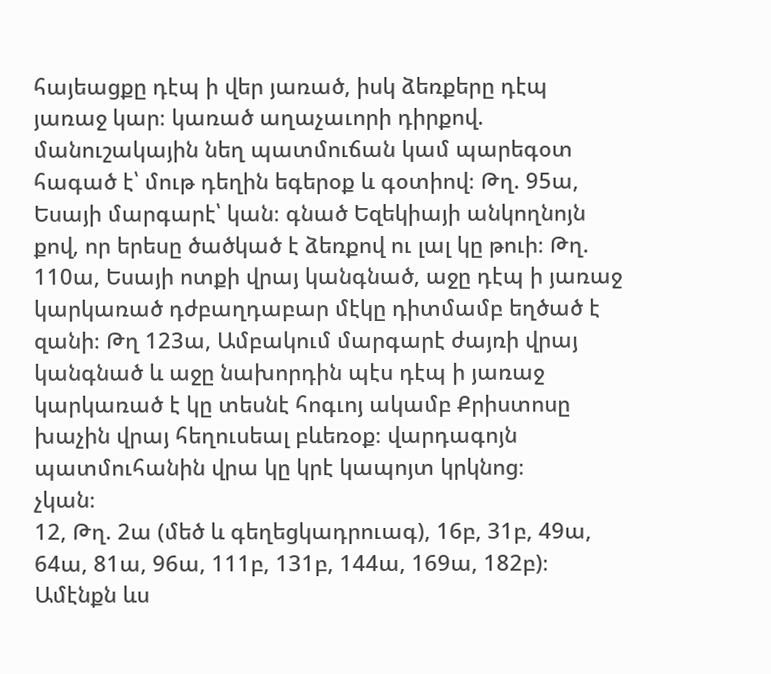հայեացքը դէպ ի վեր յառած, իսկ ձեռքերը դէպ յառաջ կար։ կառած աղաչաւորի դիրքով. մանուշակային նեղ պատմուճան կամ պարեգօտ հագած է՝ մութ դեղին եգերօք և գօտիով։ Թղ. 95ա, Եսայի մարգարէ՝ կան։ գնած Եզեկիայի անկողնոյն քով, որ երեսը ծածկած է ձեռքով ու լալ կը թուի։ Թղ. 110ա, Եսայի ոտքի վրայ կանգնած, աջը դէպ ի յառաջ կարկառած դժբաղդաբար մէկը դիտմամբ եղծած է զանի։ Թղ 123ա, Ամբակում մարգարէ ժայռի վրայ կանգնած և աջը նախորդին պէս դէպ ի յառաջ կարկառած է կը տեսնէ հոգւոյ ակամբ Քրիստոսը խաչին վրայ հեղուսեալ բևեռօք։ վարդագոյն պատմուհանին վրա կը կրէ կապոյտ կրկնոց։
չկան։
12, Թղ. 2ա (մեծ և գեղեցկադրուագ), 16բ, 31բ, 49ա, 64ա, 81ա, 96ա, 111բ, 131բ, 144ա, 169ա, 182բ)։ Ամէնքն ևս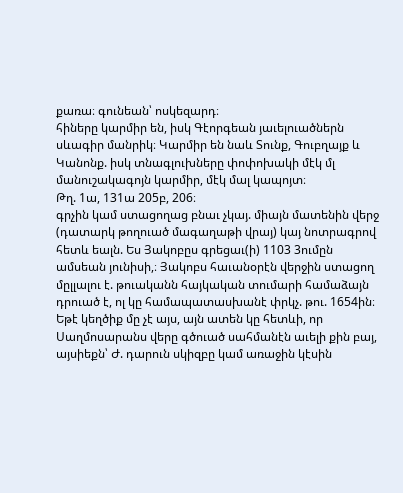քառա։ գունեան՝ ոսկեզարդ։
հիները կարմիր են, իսկ Գէորգեան յաւելուածներն սևագիր մանրիկ։ Կարմիր են նաև Տունք, Գուբղայք և Կանոնք. իսկ տնագլուխները փոփոխակի մէկ մլ մանուշակագոյն կարմիր, մէկ մալ կապոյտ։
Թղ. 1ա, 131ա 205բ, 206։
գրչին կամ ստացողաց բնաւ չկայ. միայն մատենին վերջ (դատարկ թողուած մագաղաթի վրայ) կայ նոտրագրով հետև եալն. Ես Յակոբըս գրեցաւ(ի) 1103 3ումըն ամսեան յունիսի,։ Յակոբս հաւանօրէն վերջին ստացող մըլլալու է. թուականն հայկական տումարի համաձայն դրուած է, ոլ կը համապատասխանէ փրկչ. թու. 1654ին։ Եթէ կեղծիք մը չէ այս, այն ատեն կը հետևի, որ Սաղմոսարանս վերը գծուած սահմանէն աւելի քին բայ, այսիեքն՝ Ժ. դարուն սկիզբը կամ առաջին կէսին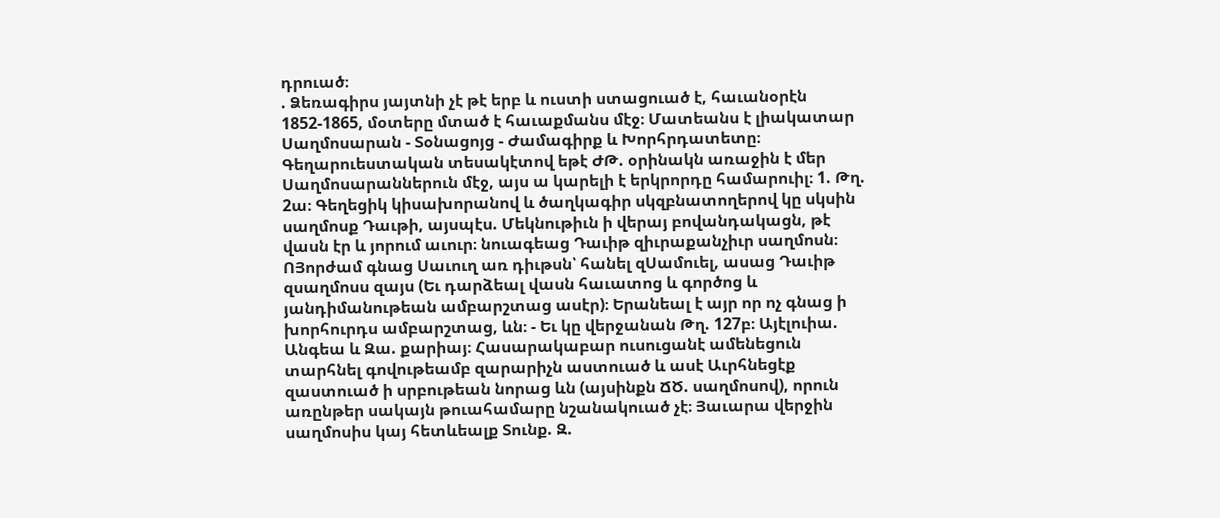դրուած։
. Ձեռագիրս յայտնի չէ թէ երբ և ուստի ստացուած է, հաւանօրէն 1852-1865, մօտերը մտած է հաւաքմանս մէջ։ Մատեանս է լիակատար Սաղմոսարան - Տօնացոյց - Ժամագիրք և Խորհրդատետը։ Գեղարուեստական տեսակէտով եթէ ԺԹ. օրինակն առաջին է մեր Սաղմոսարաններուն մէջ, այս ա կարելի է երկրորդը համարուիլ։ 1. Թղ. 2ա։ Գեղեցիկ կիսախորանով և ծաղկագիր սկզբնատողերով կը սկսին սաղմոսք Դաւթի, այսպէս. Մեկնութիւն ի վերայ բովանդակացն, թէ վասն էր և յորում աւուր։ նուագեաց Դաւիթ զիւրաքանչիւր սաղմոսն։ ՈՅորժամ գնաց Սաւուղ առ դիւթսն՝ հանել զՍամուել, ասաց Դաւիթ զսաղմոսս զայս (Եւ դարձեալ վասն հաւատոց և գործոց և յանդիմանութեան ամբարշտաց ասէր)։ Երանեալ է այր որ ոչ գնաց ի խորհուրդս ամբարշտաց, ևն։ - Եւ կը վերջանան Թղ. 127բ։ Այէլուիա. Անգեա և Զա. քարիայ։ Հասարակաբար ուսուցանէ ամենեցուն տարհնել գովութեամբ զարարիչն աստուած և ասէ Աւրհնեցէք զաստուած ի սրբութեան նորաց ևն (այսինքն ՃԾ. սաղմոսով), որուն առընթեր սակայն թուահամարը նշանակուած չէ։ Յաւարա վերջին սաղմոսիս կայ հետևեալք Տունք. Զ.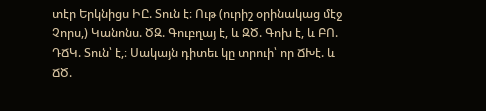տէր Երկնիցս ԻԸ. Տուն է։ Ութ (ուրիշ օրինակաց մէջ Չորս,) Կանոնս. ԾԶ. Գուբղայ է, և ԶԾ. Գոխ է, և ԲՈ. ԴՃԿ. Տուն՝ է,։ Սակայն դիտեւ կը տրուի՝ որ ՃԽէ. և ՃԾ.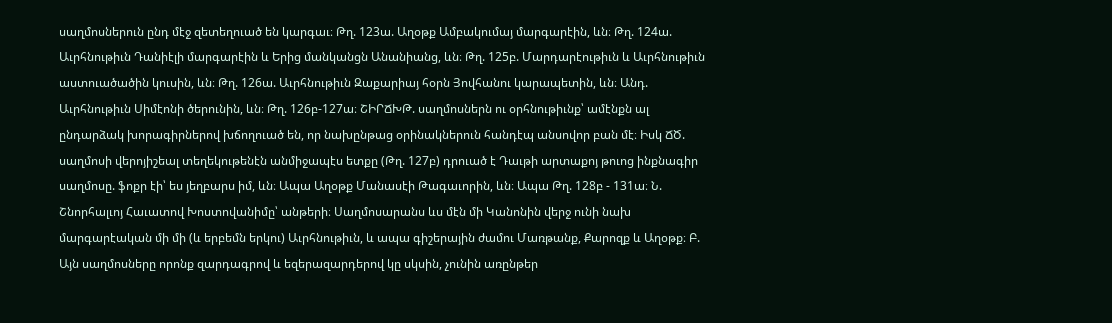սաղմոսներուն ընդ մէջ զետեղուած են կարգաւ։ Թղ. 123ա. Աղօթք Ամբակումայ մարգարէին, ևն։ Թղ. 124ա. Աւրհնութիւն Դանիէլի մարգարէին և Երից մանկանցն Անանիանց, ևն։ Թղ. 125բ. Մարդարէութիւն և Աւրհնութիւն աստուածածին կուսին, ևն։ Թղ. 126ա. Աւրհնութիւն Զաքարիայ հօրն Յովհանու կարապետին, ևն։ Անդ. Աւրհնութիւն Սիմէոնի ծերունին, ևն։ Թղ. 126բ-127ա։ ՇԻՐՃԽԹ. սաղմոսներն ու օրհնութիւնք՝ ամէնքն ալ ընդարձակ խորագիրներով խճողուած են, որ նախընթաց օրինակներուն հանդէպ անսովոր բան մէ։ Իսկ ՃԾ. սաղմոսի վերոյիշեալ տեղեկութենէն անմիջապէս ետքը (Թղ. 127բ) դրուած է Դաւթի արտաքոյ թուոց ինքնագիր սաղմոսը. ֆոքր էի՝ ես յեղբարս իմ, ևն։ Ապա Աղօթք Մանասէի Թագաւորին, ևն։ Ապա Թղ. 128բ - 131ա։ Ն. Շնորհալւոյ Հաւատով Խոստովանիմը՝ անթերի։ Սաղմոսարանս ևս մէն մի Կանոնին վերջ ունի նախ մարգարէական մի մի (և երբեմն երկու) Աւրհնութիւն, և ապա գիշերային ժամու Մառթանք, Քարոզք և Աղօթք։ Բ. Այն սաղմոսները որոնք զարդագրով և եզերազարդերով կը սկսին, չունին առընթեր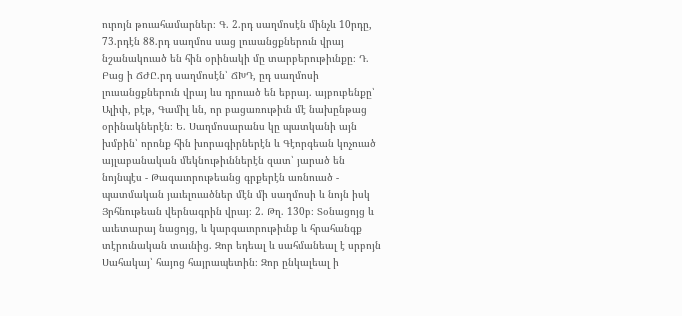ուրոյն թուահամարներ։ Գ. 2.րդ սաղմոսէն մինչև 10րդը, 73.րդէն 88.րդ սաղմոս սաց լուսանցքներուն վրայ նշանակուած են հին օրինակի մը տարբերութիւնքը։ Դ. Բաց ի ՃԺԸ.րդ սաղմոսէն՝ ՃԽԴ, ըդ սաղմոսի լուսանցքներուն վրայ ևս դրուած են եբրայ. այբուբենքը՝ Ալիփ, բէթ, Գամիլ ևն, որ բացառութիւն մէ նախընթաց օրինակներէն։ Ե. Սաղմոսարանս կը պատկանի այն խմբին՝ որոնք հին խորագիրներէն և Գէորգեան կոչուած այլաբանական մեկնութիւններէն զատ՝ յարած են նոյնպէս - Թագաւորութեանց գրքերէն առնուած - պատմական յաւելուածներ մէն մի սաղմոսի և նոյն իսկ Յրհնութեան վերնագրին վրայ։ 2. Թղ. 130բ։ Տօնացոյց և աւետարայ նացոյց, և կարգաւորութիւնք և հրահանգք տէրունական տաւնից. Զոր եդեալ և սահմանեալ է սրբոյն Սահակայ՝ հայոց հայրապետին։ Զոր ընկալեալ ի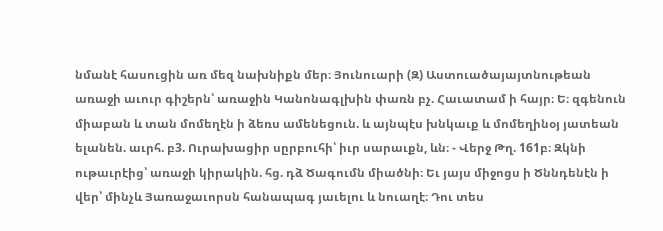նմանէ հասուցին առ մեզ նախնիքն մեր։ Յունուարի (Զ) Աստուածայայտնութեան առաջի աւուր գիշերն՝ առաջին Կանոնագլխին փառն բչ. Հաւատամ ի հայր։ Ե։ զգենուն միաբան և տան մոմեղէն ի ձեռս ամենեցուն. և այնպէս խնկաւք և մոմեղինօյ յատեան ելանեն. աւրհ. բ3. Ուրախացիր սըրբուհի՝ իւր սարաւքն, ևն։ - Վերջ Թղ. 161բ։ Զկնի ութաւրէից՝ առաջի կիրակին. հց. դձ Ծագումն միածնի։ Եւ յայս միջոցս ի Ծննդենէն ի վեր՝ մինչև Յառաջաւորսն հանապագ յաւելու և նուաղէ։ Դու տես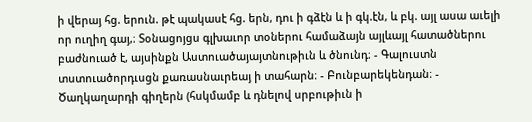ի վերայ հց. երուն. թէ պակասէ հց. երն, դու ի գձէն և ի գկ.էն, և բկ. այլ ասա աւելի որ ուղիղ գայ,։ Տօնացոյցս գլխաւոր տօներու համաձայն այլևայլ հատածներու բաժնուած է, այսինքն Աստուածայայտնութիւն և ծնունդ։ - Գալուստն տստուածորդւսցն քառասնաւրեայ ի տահարն։ - Բունբարեկենդան։ - Ծաղկաղարդի գիղերն (հսկմամբ և դնելով սրբութիւն ի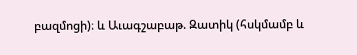բազմոցի)։ և Աւագշաբաթ. Զատիկ (հսկմամբ և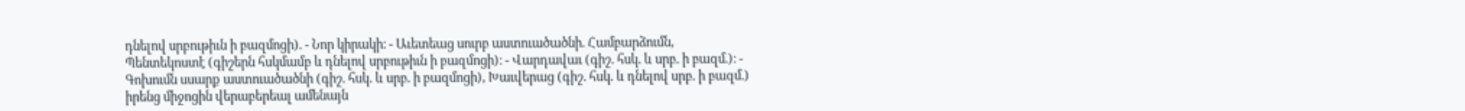դնելով սրբութիւն ի բազմոցի). - Նոր կիրակի։ - Աւետեաց սուրբ աստուածածնի. Համբարձումն, Պենտեկոստէ (գիշերն հսկմամբ և դնելով սրբութիւն ի բազմոցի)։ - Վարդավաւ (գիշ. հսկ. և սրբ. ի բազմ.)։ - Գոխումն սսարք աստուածածնի (գիշ. հսկ. և սրբ. ի բազմոցի), Խաւվերաց (գիշ. հսկ. և դնելով սրբ. ի բազմ.) իրենց միջոցին վերաբերեալ ամենայն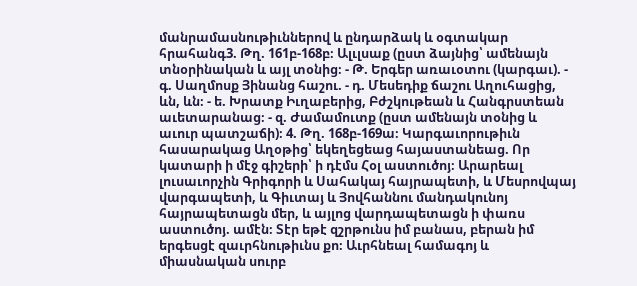մանրամասնութիւններով և ընդարձակ և օգտակար հրահանգ3. Թղ. 161բ-168բ։ Ալւլսաք (ըստ ձայնից՝ ամենայն տնօրինական և այլ տօնից։ - Թ. Երգեր առաւօտու (կարգաւ). - գ. Սաղմոսք Յինանց հաշու. - դ. Մեսեդիք ճաշու Աղուհացից, ևն, ևն։ - ե. Խրատք Իւղաբերից, Բժշկութեան և Հանգրստեան աւետարանաց։ - զ. Ժամամուտք (ըստ ամենայն տօնից և աւուր պատշաճի)։ 4. Թղ. 168բ-169ա։ Կարգաւորութիւն հասարակաց Աղօթից՝ եկեղեցեաց հայաստանեաց. Որ կատարի ի մէջ գիշերի՝ ի դէմս Հօլ աստուծոյ։ Արարեալ լուսաւորչին Գրիգորի և Սահակայ հայրապետի, և Մեսրովպայ վարգապետի, և Գիւտայ և Յովհաննու մանդակունոյ հայրապետացն մեր, և այլոց վարդապետացն ի փառս աստուծոյ. ամէն։ Տէր եթէ զշրթունս իմ բանաս, բերան իմ երգեսցէ զաւրհնութիւնս քո։ Աւրհնեալ համագոյ և միասնական սուրբ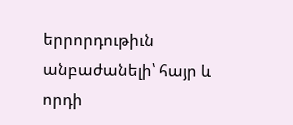երրորդութիւն անբաժանելի՝ հայր և որդի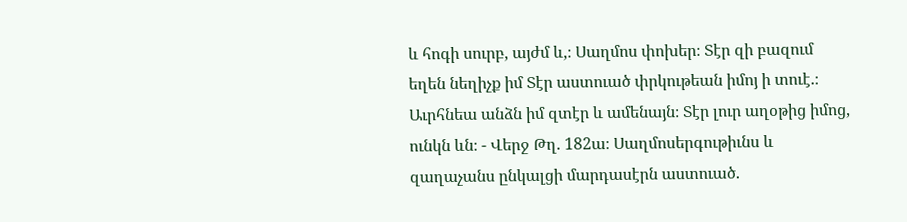և հոգի սուրբ, այժմ և,։ Սաղմոս փոխեր։ Տէր զի բազում եղեն նեղիչք իմ Տէր աստուած փրկութեան իմոյ ի տուէ.։ Աւրհնեա անձն իմ զտէր և ամենայն։ Տէր լուր աղօթից իմոց, ունկն ևն։ - Վերջ Թղ. 182ա։ Սաղմոսերգութիւնս և զաղաչանս ընկալցի մարդասէրն աստուած.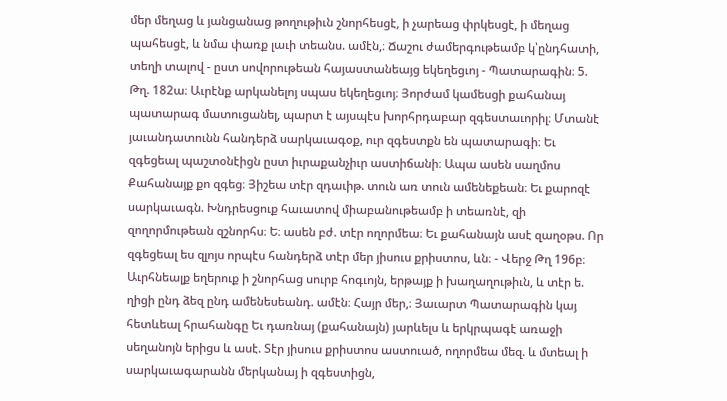մեր մեղաց և յանցանաց թողութիւն շնորհեսցէ, ի չարեաց փրկեսցէ, ի մեղաց պահեսցէ, և նմա փառք լաւի տեանս. ամէն,։ Ճաշու ժամերգութեամբ կ՝ընդհատի, տեղի տալով - ըստ սովորութեան հայաստանեայց եկեղեցւոյ - Պատարագին։ 5. Թղ. 182ա։ Աւրէնք արկանելոյ սպաս եկեղեցւոյ։ Յորժամ կամեսցի քահանայ պատարագ մատուցանել, պարտ է այսպէս խորհրդաբար զգեստաւորիլ։ Մտանէ յաւանդատունն հանդերձ սարկաւագօք, ուր զգեստքն են պատարագի։ Եւ զգեցեալ պաշտօնէիցն ըստ իւրաքանչիւր աստիճանի։ Ապա ասեն սաղմոս Քահանայք քո զգեց։ Յիշեա տէր զդաւիթ. տուն առ տուն ամենեքեան։ Եւ քարոզէ սարկաւագն. Խնդրեսցուք հաւատով միաբանութեամբ ի տեառնէ, զի զողորմութեան զշնորհս։ Ե։ ասեն բժ. տէր ողորմեա։ Եւ քահանայն ասէ զաղօթս. Որ զգեցեալ ես զլոյս որպէս հանդերձ տէր մեր յիսուս քրիստոս, ևն։ - Վերջ Թղ 196բ։ Աւրհնեալք եղերուք ի շնորհաց սուրբ հոգւոյն, երթայք ի խաղաղութիւն, և տէր ե. ղիցի ընդ ձեզ ընդ ամենեսեանդ. ամէն։ Հայր մեր,։ Յաւարտ Պատարագին կայ հետևեալ հրահանգը Եւ դառնայ (քահանայն) յարևելս և երկրպագէ առաջի սեղանոյն երիցս և ասէ. Տէր յիսուս քրիստոս աստուած, ողորմեա մեզ. և մտեալ ի սարկաւագարանն մերկանայ ի զգեստիցն,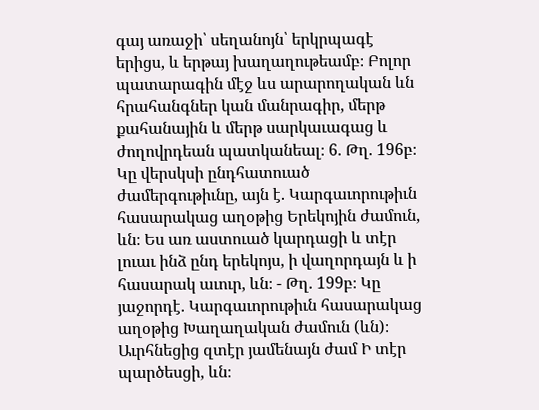գայ առաջի՝ սեղանոյն՝ երկրպագէ երիցս, և երթայ խաղաղութեամբ։ Բոլոր պատարագին մէջ ևս արարողական ևն հրահանգներ կան մանրագիր, մերթ քահանային և մերթ սարկաւագաց և ժողովրդեան պատկանեալ։ 6. Թղ. 196բ։ Կը վերսկսի ընդհատուած ժամերգութիւնը, այն է. Կարգաւորութիւն հասարակաց աղօթից Երեկոյին ժամուն, ևն։ Ես առ աստուած կարդացի և տէր լուաւ ինձ ընդ երեկոյս, ի վաղորդայն և ի հասարակ աւուր, ևն։ - Թղ. 199բ։ Կը յաջորդէ. Կարգաւորութիւն հասարակաց աղօթից Խաղաղական ժամուն (ևն)։ Աւրհնեցից զտէր յամենայն ժամ Ի տէր պարծեսցի, ևն։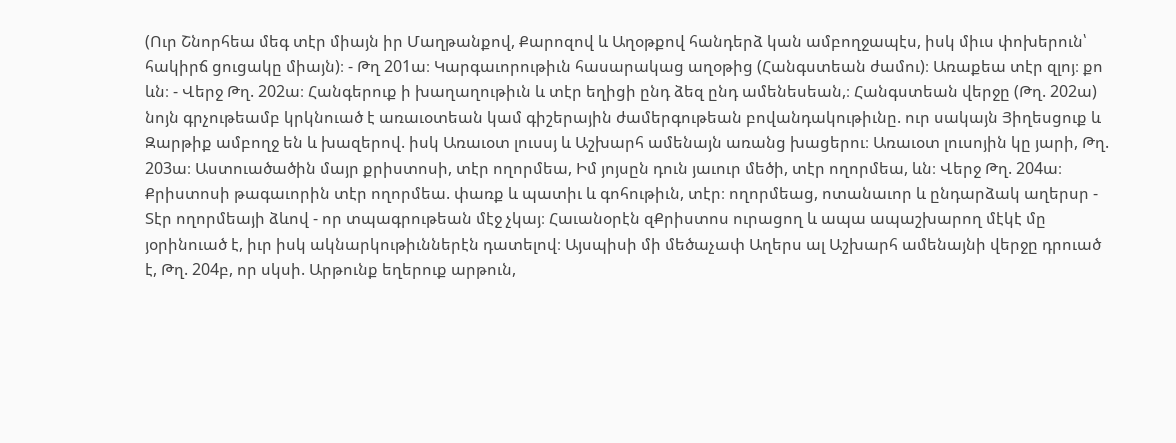(Ուր Շնորհեա մեգ տէր միայն իր Մաղթանքով, Քարոզով և Աղօթքով հանդերձ կան ամբողջապէս, իսկ միւս փոխերուն՝ հակիրճ ցուցակը միայն)։ - Թղ 201ա։ Կարգաւորութիւն հասարակաց աղօթից (Հանգստեան ժամու)։ Առաքեա տէր զլոյ։ քո ևն։ - Վերջ Թղ. 202ա։ Հանգերուք ի խաղաղութիւն և տէր եղիցի ընդ ձեզ ընդ ամենեսեան,։ Հանգստեան վերջը (Թղ. 202ա) նոյն գրչութեամբ կրկնուած է առաւօտեան կամ գիշերային ժամերգութեան բովանդակութիւնը. ուր սակայն Յիղեսցուք և Զարթիք ամբողջ են և խազերով. իսկ Առաւօտ լուսսյ և Աշխարհ ամենայն առանց խացերու։ Առաւօտ լուսոյին կը յարի, Թղ. 203ա։ Աստուածածին մայր քրիստոսի, տէր ողորմեա, Իմ յոյսըն դուն յաւուր մեծի, տէր ողորմեա, ևն։ Վերջ Թղ. 204ա։ Քրիստոսի թագաւորին տէր ողորմեա. փառք և պատիւ և գոհութիւն, տէր։ ողորմեաց, ոտանաւոր և ընդարձակ աղերսր - Տէր ողորմեայի ձևով - որ տպագրութեան մէջ չկայ։ Հաւանօրէն զՔրիստոս ուրացող և ապա ապաշխարող մէկէ մը յօրինուած է, իւր իսկ ակնարկութիւններէն դատելով։ Այսպիսի մի մեծաչափ Աղերս ալ Աշխարհ ամենայնի վերջը դրուած է, Թղ. 204բ, որ սկսի. Արթունք եղերուք արթուն,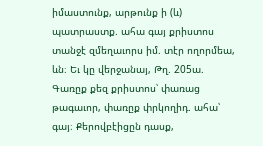իմաստունք, արթունք ի (և) պատրաստք. ահա գայ քրիստոս տանջէ զմեղաւորս իմ. տէր ողորմեա, ևն։ Եւ կը վերջանայ, Թղ. 205ա. Գառըք քեզ քրիստոս՝ փառաց թագաւոր, փառըք փրկողիդ. ահա՝ գայ։ Քերովբէիցըն դասք,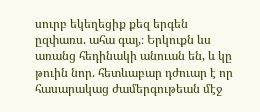սուրբ եկեղեցիք քեզ երգեն ըզփառս. ահա գայ,։ Երկուքն ևս առանց հեդինակի անուան են, և կը թուին նոր. հետևաբար դժուար է որ հասարակաց ժամերգութեան մէջ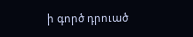ի գործ դրուած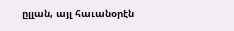ըլլան, այլ հաւանօրէն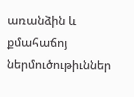առանձին և քմահաճոյ ներմուծութիւններ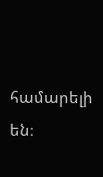համարելի են։